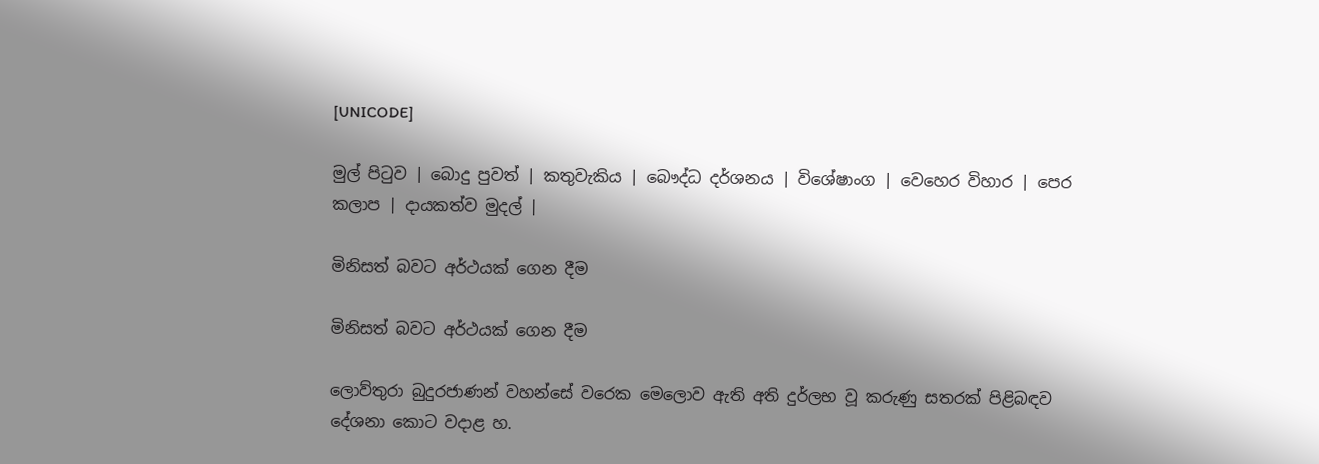[UNICODE]

මුල් පිටුව | බොදු පුවත් | කතුවැකිය | බෞද්ධ දර්ශනය | විශේෂාංග | වෙහෙර විහාර | පෙර කලාප | දායකත්ව මුදල් |

මිනිසත් බවට අර්ථයක් ගෙන දීම

මිනිසත් බවට අර්ථයක් ගෙන දීම

ලොව්තුරා බුදුරජාණන් වහන්සේ වරෙක මෙලොව ඇති අති දුර්ලභ වූ කරුණු සතරක් පිළිබඳව දේශනා කොට වදාළ හ.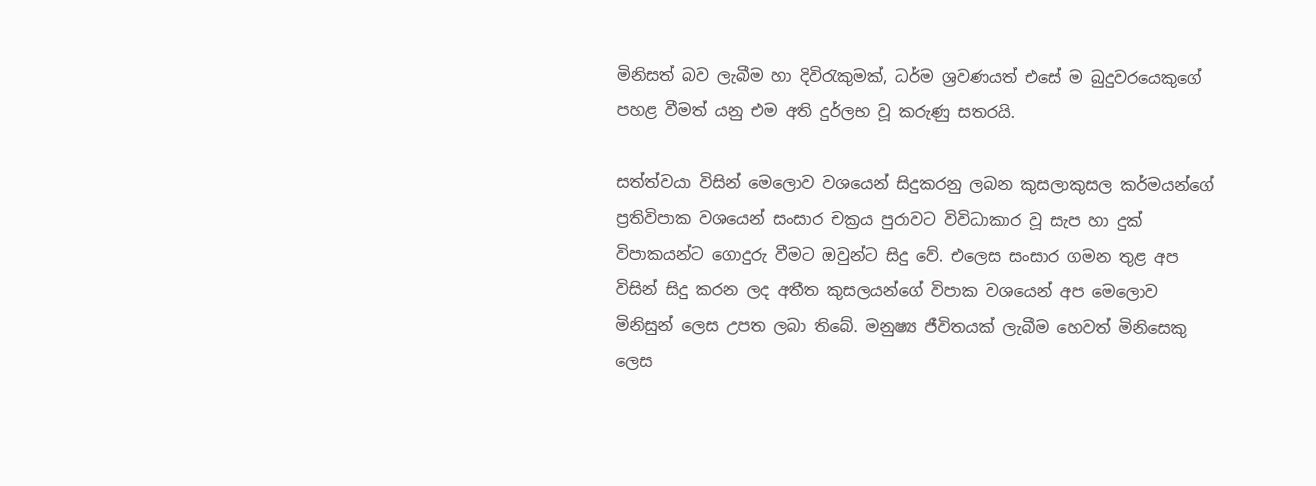මිනිසත් බව ලැබීම හා දිවිරැකුමක්, ධර්ම ශ්‍රවණයත් එසේ ම බුදුවරයෙකුගේ පහළ වීමත් යනු එම අති දුර්ලභ වූ කරුණු සතරයි.

සත්ත්වයා විසින් මෙලොව වශයෙන් සිදුකරනු ලබන කුසලාකුසල කර්මයන්ගේ ප්‍රතිවිපාක වශයෙන් සංසාර චක්‍රය පුරාවට විවිධාකාර වූ සැප හා දුක් විපාකයන්ට ගොදුරු වීමට ඔවුන්ට සිදු වේ. එලෙස සංසාර ගමන තුළ අප විසින් සිදු කරන ලද අතීත කුසලයන්ගේ විපාක වශයෙන් අප මෙලොව මිනිසුන් ලෙස උපත ලබා තිබේ. මනුෂ්‍ය ජීවිතයක් ලැබීම හෙවත් මිනිසෙකු ලෙස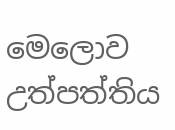මෙලොව උත්පත්තිය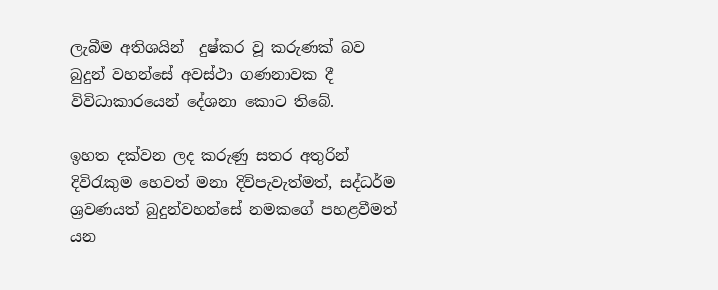ලැබීම අතිශයින්  දුෂ්කර වූ කරුණක් බව බුදුන් වහන්සේ අවස්ථා ගණනාවක දී විවිධාකාරයෙන් දේශනා කොට තිබේ.

ඉහත දක්වන ලද කරුණු සතර අතුරින් දිවිරැකුම හෙවත් මනා දිවිපැවැත්මත්, සද්ධර්ම ශ්‍රවණයත් බුදුන්වහන්සේ නමකගේ පහළවීමත් යන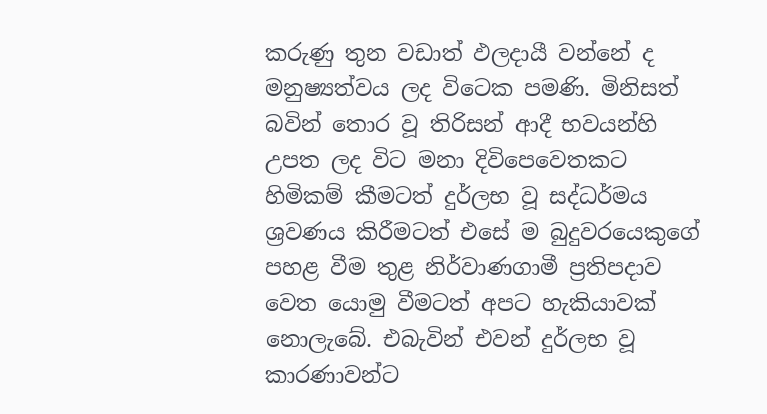කරුණු තුන වඩාත් ඵලදායී වන්නේ ද මනුෂ්‍යත්වය ලද විටෙක පමණි. මිනිසත් බවින් තොර වූ තිරිසන් ආදී භවයන්හි උපත ලද විට මනා දිවිපෙවෙතකට හිමිකම් කීමටත් දුර්ලභ වූ සද්ධර්මය ශ්‍රවණය කිරීමටත් එසේ ම බුදුවරයෙකුගේ පහළ වීම තුළ නිර්වාණගාමී ප්‍රතිපදාව වෙත යොමු වීමටත් අපට හැකියාවක් නොලැබේ. එබැවින් එවන් දුර්ලභ වූ කාරණාවන්ට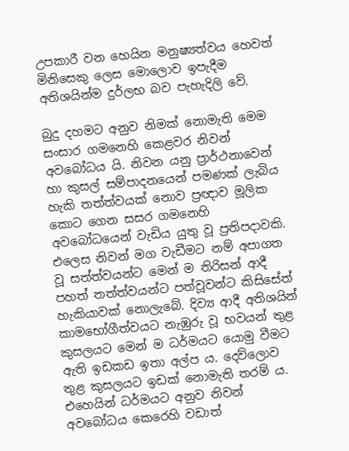උපකාරී වන හෙයින මනුෂ්‍යත්වය හෙවත් මිනිසෙකු ලෙස මොලොව ඉපැදීම අතිශයින්ම දුර්ලභ බව පැහැදිලි වේ.

බුදු දහමට අනුව නිමක් නොමැති මෙම සංසාර ගමනෙහි කෙළවර නිවන් අවබෝධය යි. නිවන යනු ප්‍රාර්ථනාවෙන් හා කුසල් සම්පාදනයෙන් පමණක් ලැබිය හැකි තත්ත්වයක් නොව ප්‍රඥාව මූලික කොට ගෙන සසර ගමනෙහි අවබෝධයෙන් වැඩිය යුතු වූ ප්‍රතිපදාවකි. එලෙස නිවන් මග වැඩීමට නම් අපාගත වූ සත්ත්වයන්ට මෙන් ම තිරිසන් ආදී පහත් තත්ත්වයන්ට පත්වූවන්ට කිසිසේත් හැකියාවක් නොලැබේ. දිව්‍ය ආදී අතිශයින් කාමභෝගීත්වයට නැඹුරු වූ භවයන් තුළ කුසලයට මෙන් ම ධර්මයට යොමු වීමට ඇති ඉඩකඩ ඉතා අල්ප ය. දෙව්ලොව තුළ කුසලයට ඉඩක් නොමැති තරම් ය. එහෙයින් ධර්මයට අනුව නිවන් අවබෝධය කෙරෙහි වඩාත්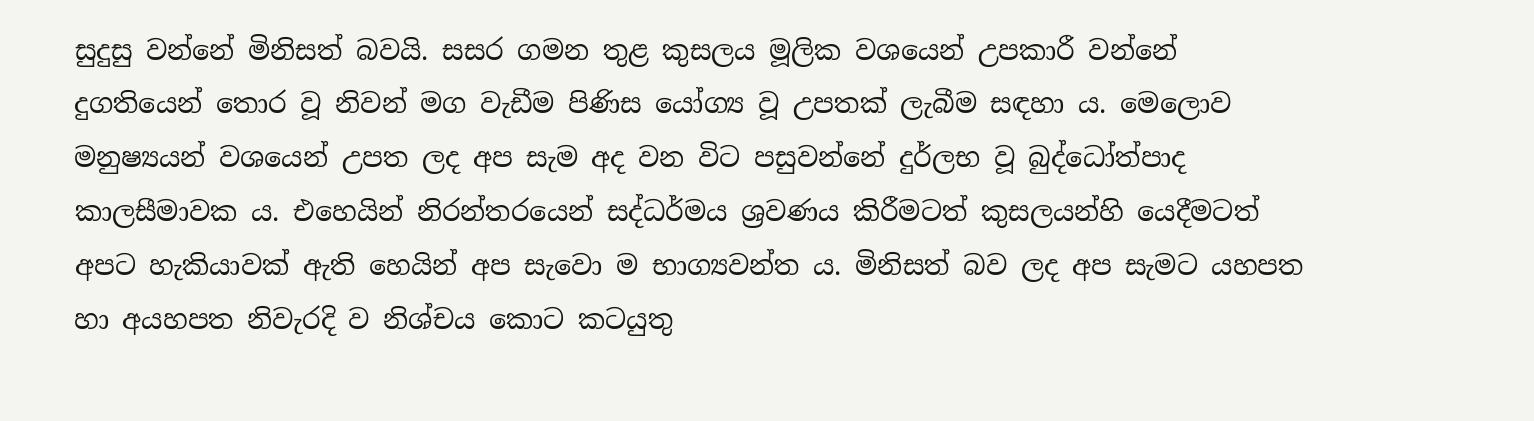සුදුසු වන්නේ මිනිසත් බවයි. සසර ගමන තුළ කුසලය මූලික වශයෙන් උපකාරී වන්නේ දුගතියෙන් තොර වූ නිවන් මග වැඩීම පිණිස යෝග්‍ය වූ උපතක් ලැබීම සඳහා ය. මෙලොව මනුෂ්‍යයන් වශයෙන් උපත ලද අප සැම අද වන විට පසුවන්නේ දුර්ලභ වූ බුද්ධෝත්පාද කාලසීමාවක ය. එහෙයින් නිරන්තරයෙන් සද්ධර්මය ශ්‍රවණය කිරීමටත් කුසලයන්හි යෙදීමටත් අපට හැකියාවක් ඇති හෙයින් අප සැවො ම භාග්‍යවන්ත ය. මිනිසත් බව ලද අප සැමට යහපත හා අයහපත නිවැරදි ව නිශ්චය කොට කටයුතු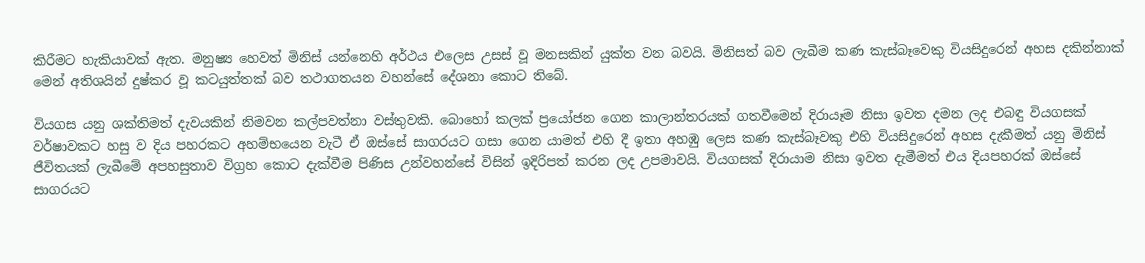කිරීමට හැකියාවක් ඇත. මනුෂ්‍ය හෙවත් මිනිස් යන්නෙහි අර්ථය එලෙස උසස් වූ මනසකින් යුක්ත වන බවයි. මිනිසත් බව ලැබීම කණ කැස්බෑවෙකු වියසිදුරෙන් අහස දකින්නාක් මෙන් අතිශයින් දුෂ්කර වූ කටයුත්තක් බව තථාගතයන වහන්සේ දේශනා කොට තිබේ.

වියගස යනු ශක්තිමත් දැවයකින් නිමවන කල්පවත්නා වස්තුවකි. බොහෝ කලක් ප්‍රයෝජන ගෙන කාලාන්තරයක් ගතවීමෙන් දිරායෑම නිසා ඉවත දමන ලද එබඳු වියගසක් වර්ෂාවකට හසු ව දිය පහරකට අහම්භයෙන වැටී ඒ ඔස්සේ සාගරයට ගසා ගෙන යාමත් එහි දී ඉතා අහඹු ලෙස කණ කැස්බෑවකු එහි වියසිදුරෙන් අහස දැකීමත් යනු මිනිස් ජීවිතයක් ලැබීමේ අපහසුතාව විග්‍රහ කොට දැක්වීම පිණිස උන්වහන්සේ විසින් ඉදිරිපත් කරන ලද උපමාවයි. වියගසක් දිරායාම නිසා ඉවත දැමීමත් එය දියපහරක් ඔස්සේ සාගරයට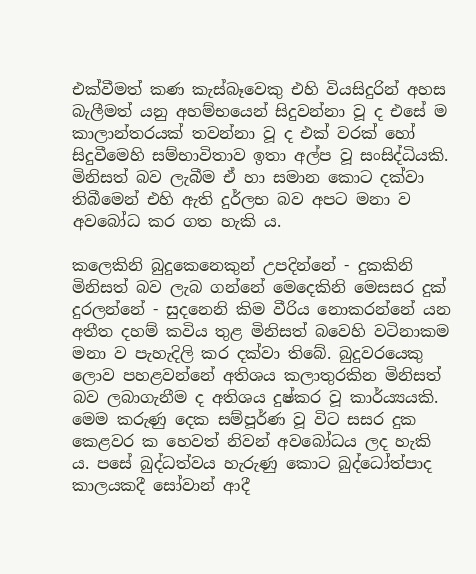එක්වීමත් කණ කැස්බෑවෙකු එහි වියසිදුරින් අහස බැලීමත් යනු අහම්භයෙන් සිදුවන්නා වූ ද එසේ ම කාලාන්තරයක් තවන්නා වූ ද එක් වරක් හෝ සිදුවීමෙහි සම්භාවිතාව ඉතා අල්ප වූ සංසිද්ධියකි. මිනිසත් බව ලැබීම ඒ හා සමාන කොට දක්වා තිබීමෙන් එහි ඇති දුර්ලභ බව අපට මනා ව අවබෝධ කර ගත හැකි ය.

කලෙකිනි බුදුකෙනෙකුන් උපදින්නේ - දුකකිනි මිනිසත් බව ලැබ ගන්නේ මෙදෙකිනි මෙසසර දුක් දුරලන්නේ - සුදනෙනි කිම වීරිය නොකරන්නේ යන අතීත දහම් කවිය තුළ මිනිසත් බවෙහි වටිනාකම මනා ව පැහැදිලි කර දක්වා තිබේ. බුදුවරයෙකු ලොව පහළවන්නේ අතිශය කලාතුරකින මිනිසත් බව ලබාගැනීම ද අතිශය දුෂ්කර වූ කාර්ය්‍යයකි. මෙම කරුණු දෙක සම්පූර්ණ වූ විට සසර දුක කෙළවර ක හෙවත් නිවන් අවබෝධය ලද හැකි ය. පසේ බුද්ධත්වය හැරුණු කොට බුද්ධෝත්පාද කාලයකදී සෝවාන් ආදී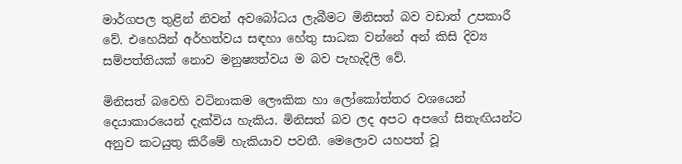මාර්ගපල තුළින් නිවන් අවබෝධය ලැබීමට මිනිසත් බව වඩාත් උපකාරී වේ. එහෙයින් අර්හත්වය සඳහා හේතු සාධක වන්නේ අන් කිසි දිව්‍ය සම්පත්තියක් නොව මනුෂ්‍යත්වය ම බව පැහැදිලි වේ.

මිනිසත් බවෙහි වටිනාකම ලෞකික හා ලෝකෝත්තර වශයෙන් දෙයාකාරයෙන් දැක්විය හැකිය. මිනිසත් බව ලද අපට අපගේ සිතැඟියන්ට අනුව කටයුතු කිරීමේ හැකියාව පවතී. මෙලොව යහපත් වූ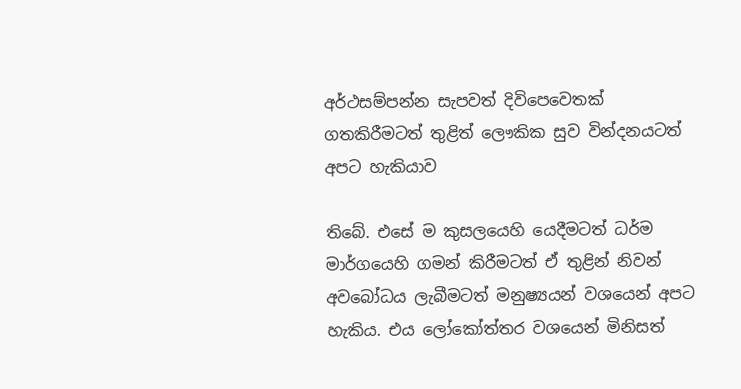අර්ථසම්පන්න සැපවත් දිවිපෙවෙතක් ගතකිරීමටත් තුළිත් ලෞකික සුව වින්දනයටත් අපට හැකියාව

තිබේ. එසේ ම කුසලයෙහි යෙදීමටත් ධර්ම මාර්ගයෙහි ගමන් කිරීමටත් ඒ තුළින් නිවන් අවබෝධය ලැබීමටත් මනුෂ්‍යයන් වශයෙන් අපට හැකිය. එය ලෝකෝත්තර වශයෙන් මිනිසත්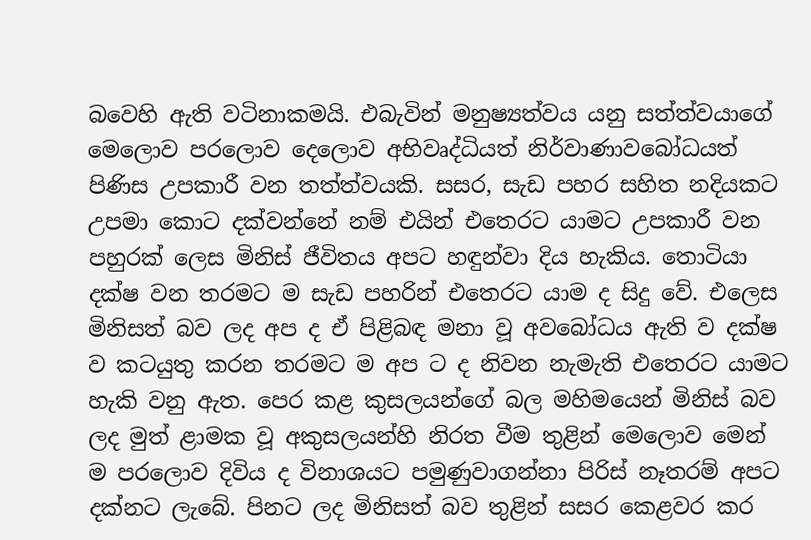බවෙහි ඇති වටිනාකමයි. එබැවින් මනුෂ්‍යත්වය යනු සත්ත්වයාගේ මෙලොව පරලොව දෙලොව අභිවෘද්ධියත් නිර්වාණාවබෝධයත් පිණිස උපකාරී වන තත්ත්වයකි. සසර, සැඩ පහර සහිත නදියකට උපමා කොට දක්වන්නේ නම් එයින් එතෙරට යාමට උපකාරී වන පහුරක් ලෙස මිනිස් ජීවිතය අපට හඳුන්වා දිය හැකිය. තොටියා දක්ෂ වන තරමට ම සැඩ පහරින් එතෙරට යාම ද සිදු වේ. එලෙස මිනිසත් බව ලද අප ද ඒ පිළිබඳ මනා වූ අවබෝධය ඇති ව දක්ෂ ව කටයුතු කරන තරමට ම අප ට ද නිවන නැමැති එතෙරට යාමට හැකි වනු ඇත. පෙර කළ කුසලයන්ගේ බල මහිමයෙන් මිනිස් බව ලද මුත් ළාමක වූ අකුසලයන්හි නිරත වීම තුළින් මෙලොව මෙන් ම පරලොව දිවිය ද විනාශයට පමුණුවාගන්නා පිරිස් නෑතරම් අපට දක්නට ලැබේ. පිනට ලද මිනිසත් බව තුළින් සසර කෙළවර කර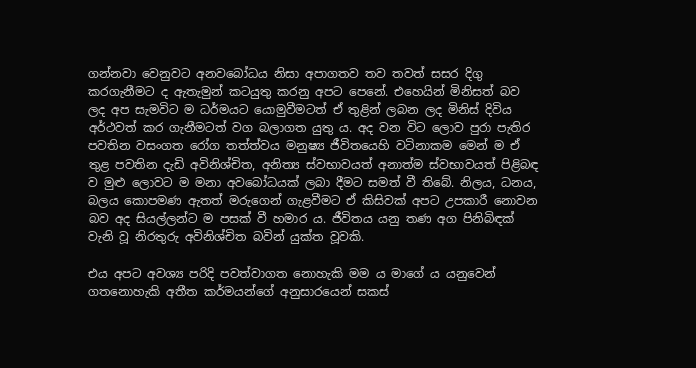ගන්නවා වෙනුවට අනවබෝධය නිසා අපාගතව තව තවත් සසර දිගු කරගැනීමට ද ඇතැමුන් කටයුතු කරනු අපට පෙනේ. එහෙයින් මිනිසත් බව ලද අප සැමවිට ම ධර්මයට යොමුවීමටත් ඒ තුළින් ලබන ලද මිනිස් දිවිය අර්ථවත් කර ගැනීමටත් වග බලාගත යුතු ය. අද වන විට ලොව පුරා පැතිර පවතින වසංගත රෝග තත්ත්වය මනුෂ්‍ය ජීවිතයෙහි වටිනාකම මෙන් ම ඒ තුළ පවතින දැඩි අවිනිශ්චිත, අනිත්‍ය ස්වභාවයත් අනාත්ම ස්වභාවයත් පිළිබඳ ව මුළු ලොවට ම මනා අවබෝධයක් ලබා දීමට සමත් වී තිබේ. නිලය, ධනය, බලය කොපමණ ඇතත් මරුගෙන් ගැළවීමට ඒ කිසිවක් අපට උපකාරී නොවන බව අද සියල්ලන්ට ම පසක් වී හමාර ය. ජීවිතය යනු තණ අග පිනිබිඳක් වැනි වූ නිරතුරු අවිනිශ්චිත බවින් යුක්ත වූවකි.

එය අපට අවශ්‍ය පරිදි පවත්වාගත නොහැකි මම ය මාගේ ය යනුවෙන් ගතනොහැකි අතීත කර්මයන්ගේ අනුසාරයෙන් සකස්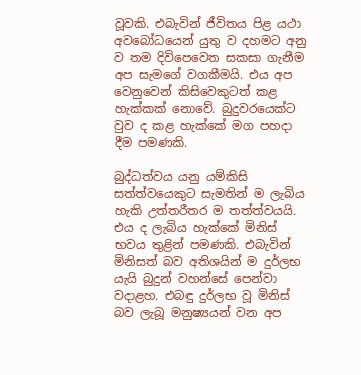වූවකි. එබැවින් ජීවිතය පිළ යථා අවබෝධයෙන් යුතු ව දහමට අනු ව තම දිවිපෙවෙත සකසා ගැනීම අප සැමගේ වගකීමයි. එය අප වෙනුවෙන් කිසිවෙකුටත් කළ හැක්කක් නොවේ. බුදුවරයෙක්ට වුව ද කළ හැක්කේ මග පහදා දීම පමණකි.

බුද්ධත්වය යනු යම්කිසි සත්ත්වයෙකුට සැමතින් ම ලැබිය හැකි උත්තරීතර ම තත්ත්වයයි. එය ද ලැබිය හැක්කේ මිනිස් භවය තුළින් පමණකි. එබැවින් මිනිසත් බව අතිශයින් ම දුර්ලභ යැයි බුදුන් වහන්සේ පෙන්වා වදාළහ. එබඳු දුර්ලභ වූ මිනිස් බව ලැබූ මනුෂ්‍යයන් වන අප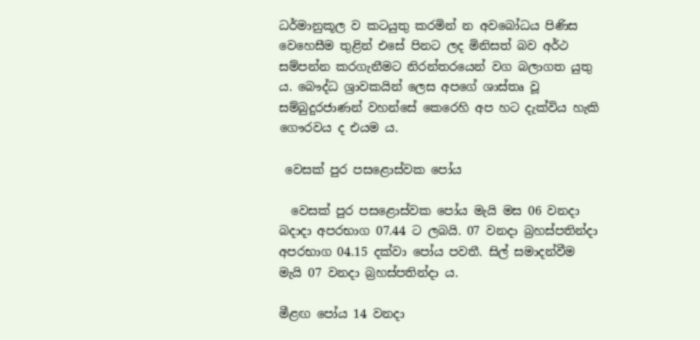ධර්මානුකූල ව කටයුතු කරමින් න අවබෝධය පිණිස වෙහෙසීම තුළින් එසේ පිනට ලද මිනිසත් බව අර්ථ සම්පන්න කරගැනීමට නිරන්තරයෙන් වග බලාගත යුතු ය. බෞද්ධ ශ්‍රාවකයින් ලෙස අපගේ ශාස්තෘ වූ සම්බුදුරජාණන් වහන්සේ කෙරෙහි අප හට දැක්විය හැකි ගෞරවය ද එයම ය.

 වෙසක් පුර පසළොස්වක පෝය

  වෙසක් පුර පසළොස්වක පෝය මැයි මස 06 වනදා බදාදා අපරභාග 07.44 ට ලබයි. 07 වනදා බ්‍රහස්පතින්දා අපරභාග 04.15 දක්වා පෝය පවතී. සිල් සමාදන්වීම මැයි 07 වනදා බ්‍රහස්පතින්දා ය.

මීළඟ පෝය 14 වනදා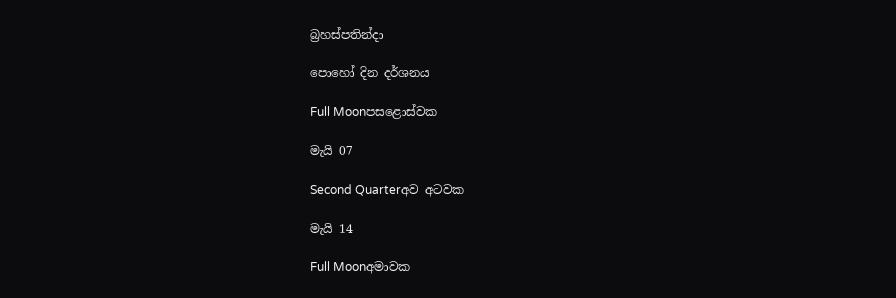බ්‍රහස්පතින්දා

පොහෝ දින දර්ශනය

Full Moonපසළොස්වක

මැයි 07

Second Quarterඅව අටවක

මැයි 14

Full Moonඅමාවක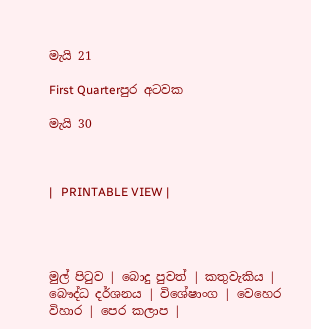මැයි 21

First Quarterපුර අටවක

මැයි 30



|   PRINTABLE VIEW |




මුල් පිටුව | බොදු පුවත් | කතුවැකිය | බෞද්ධ දර්ශනය | විශේෂාංග | වෙහෙර විහාර | පෙර කලාප |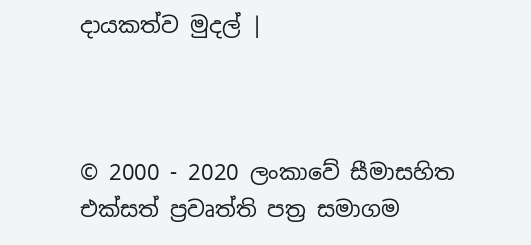දායකත්ව මුදල් |



© 2000 - 2020 ලංකාවේ සීමාසහිත එක්සත් ප්‍රවෘත්ති පත්‍ර සමාගම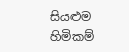සියළුම හිමිකම්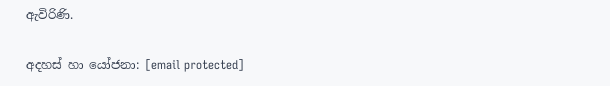ඇවිරිණි.

අදහස් හා යෝජනා: [email protected]